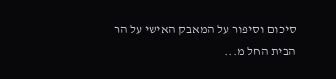סיכום וסיפור על המאבק האישי על הר הבית החל מ...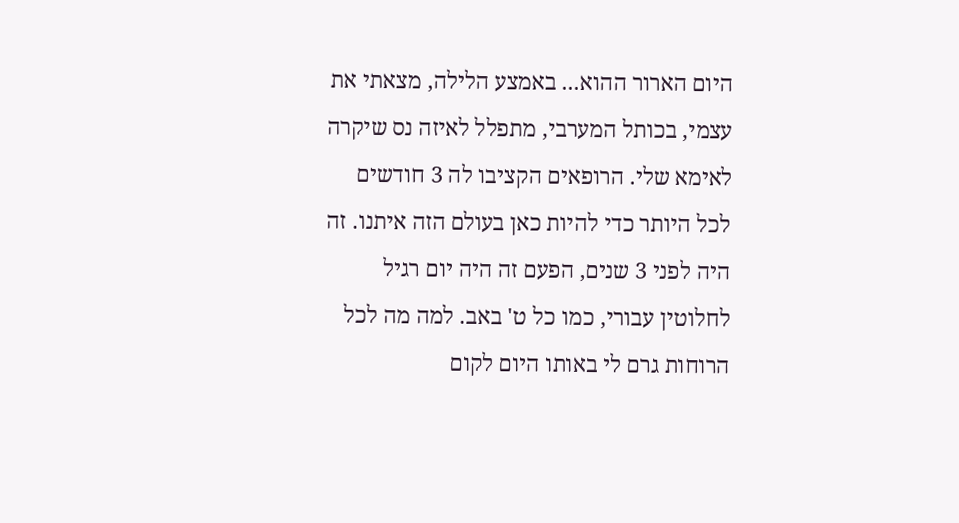היום הארור ההוא... באמצע הלילה, מצאתי את עצמי, בכותל המערבי, מתפלל לאיזה נס שיקרה לאימא שלי. הרופאים הקציבו לה 3 חודשים לכל היותר כדי להיות כאן בעולם הזה איתנו. זה היה לפני 3 שנים, הפעם זה היה יום רגיל לחלוטין עבורי, כמו כל ט' באב. למה מה לכל הרוחות גרם לי באותו היום לקום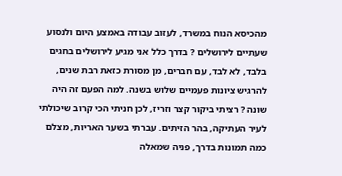מהכיסא הנוח במשרד, לעזוב עבודה באמצע היום ולנסוע שעתיים לירושלים ? בדרך כלל אני מגיע לירושלים בחגים בלבד, לא לבד, עם חברים, מן מסורת כזאת רבת שנים, להרגיש ציונות פעמיים שלוש בשנה. למה הפעם זה היה שונה ? רציתי ביקור קצר וזריז, לכן חניתי הכי קרוב שיכולתי לעיר העתיקה, בהר הזיתים. עברתי בשער האריות, מצלם כמה תמונות בדרך, פניה שמאלה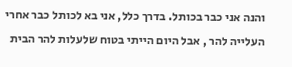והנה אני כבר בכותל. בדרך כלל, אני בא לכותל כבר אחרי העלייה להר , אבל היום הייתי בטוח שלעלות להר הבית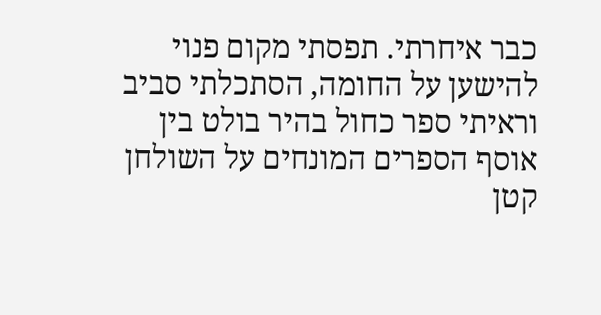כבר איחרתי. תפסתי מקום פנוי להישען על החומה, הסתכלתי סביב וראיתי ספר כחול בהיר בולט בין אוסף הספרים המונחים על השולחן קטן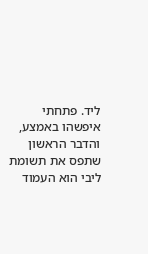ליד. פתחתי איפשהו באמצע, והדבר הראשון שתפס את תשומת ליבי הוא העמוד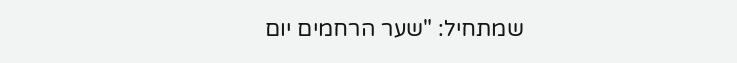שמתחיל: "שער הרחמים יום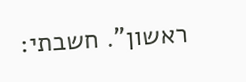ראשון". חשבתי: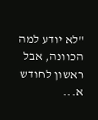"לא יודע למה הכוונה, אבל ראשון לחודש א...